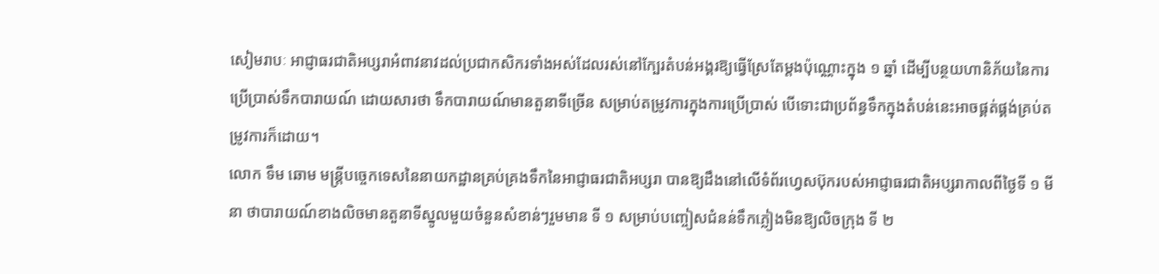សៀមរាបៈ អាជ្ញាធរជាតិអប្សរាអំពាវនាវដល់ប្រជាកសិករទាំងអស់ដែលរស់នៅក្បែរតំបន់អង្គរឱ្យធ្វើស្រែតែម្ដងប៉ុណ្ណោះក្នុង ១ ឆ្នាំ ដើម្បីបន្ថយហានិភ័យនៃការប្រើប្រាស់ទឹកបារាយណ៍ ដោយសារថា ទឹកបារាយណ៍មានតួនាទីច្រើន សម្រាប់តម្រូវការក្នុងការប្រើប្រាស់ បើទោះជាប្រព័ន្ធទឹកក្នុងតំបន់នេះអាចផ្គត់ផ្គង់គ្រប់តម្រូវការក៏ដោយ។
លោក ទឹម ឆោម មន្ត្រីបច្ចេកទេសនៃនាយកដ្ឋានគ្រប់គ្រងទឹកនៃអាជ្ញាធរជាតិអប្សរា បានឱ្យដឹងនៅលើទំព័រហ្វេសប៊ុករបស់អាជ្ញាធរជាតិអប្សរាកាលពីថ្ងៃទី ១ មីនា ថាបារាយណ៍ខាងលិចមានតួនាទីស្នូលមួយចំនួនសំខាន់ៗរួមមាន ទី ១ សម្រាប់បញ្ចៀសជំនន់ទឹកភ្លៀងមិនឱ្យលិចក្រុង ទី ២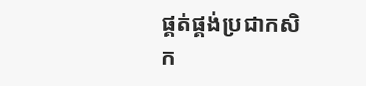ផ្គត់ផ្គង់ប្រជាកសិក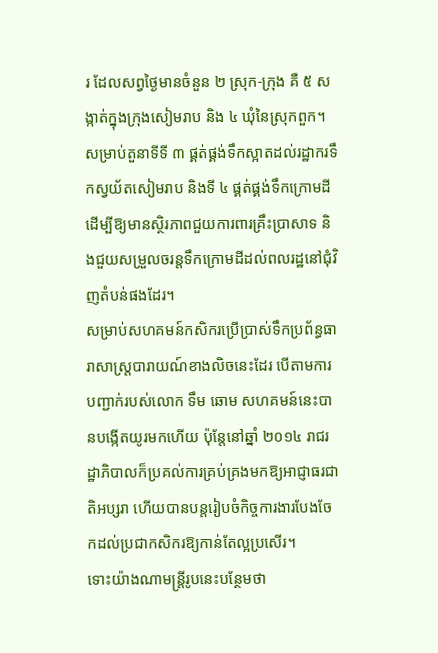រ ដែលសព្វថ្ងៃមានចំនួន ២ ស្រុក-ក្រុង គឺ ៥ សង្កាត់ក្នុងក្រុងសៀមរាប និង ៤ ឃុំនៃស្រុកពួក។ សម្រាប់តួនាទីទី ៣ ផ្គត់ផ្គង់ទឹកស្អាតដល់រដ្ឋាករទឹកស្វយ័តសៀមរាប និងទី ៤ ផ្គត់ផ្គង់ទឹកក្រោមដីដើម្បីឱ្យមានស្ថិរភាពជួយការពារគ្រឹះប្រាសាទ និងជួយសម្រួលចរន្តទឹកក្រោមដីដល់ពលរដ្ឋនៅជុំវិញតំបន់ផងដែរ។
សម្រាប់សហគមន៍កសិករប្រើប្រាស់ទឹកប្រព័ន្ធធារាសាស្ត្របារាយណ៍ខាងលិចនេះដែរ បើតាមការបញ្ជាក់របស់លោក ទឹម ឆោម សហគមន៍នេះបានបង្កើតយូរមកហើយ ប៉ុន្តែនៅឆ្នាំ ២០១៤ រាជរដ្ឋាភិបាលក៏ប្រគល់ការគ្រប់គ្រងមកឱ្យអាជ្ញាធរជាតិអប្សរា ហើយបានបន្តរៀបចំកិច្ចការងារបែងចែកដល់ប្រជាកសិករឱ្យកាន់តែល្អប្រសើរ។
ទោះយ៉ាងណាមន្ត្រីរូបនេះបន្ថែមថា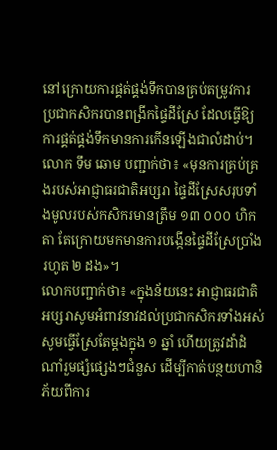នៅក្រោយការផ្គត់ផ្គង់ទឹកបានគ្រប់តម្រូវការ ប្រជាកសិករបានពង្រីកផ្ទៃដីស្រែ ដែលធ្វើឱ្យការផ្គត់ផ្គង់ទឹកមានការកើនឡើងជាលំដាប់។ លោក ទឹម ឆោម បញ្ជាក់ថា៖ «មុនការគ្រប់គ្រងរបស់អាជ្ញាធរជាតិអប្សរា ផ្ទៃដីស្រែសរុបទាំងមូលរបស់កសិករមានត្រឹម ១៣ ០០០ ហិកតា តែក្រោយមកមានការបង្កើនផ្ទៃដីស្រែប្រាំងរហូត ២ ដង»។
លោកបញ្ជាក់ថា៖ «ក្នុងន័យនេះ អាជ្ញាធរជាតិអប្សរាសូមអំពាវនាវដល់ប្រជាកសិករទាំងអស់ សូមធ្វើស្រែតែម្ដងក្នុង ១ ឆ្នាំ ហើយត្រូវដាំដំណាំរួមផ្សំផ្សេងៗជំនួស ដើម្បីកាត់បន្ថយហានិភ័យពីការ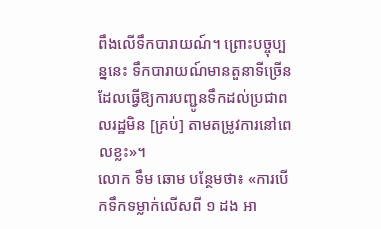ពឹងលើទឹកបារាយណ៍។ ព្រោះបច្ចុប្បន្ននេះ ទឹកបារាយណ៍មានតួនាទីច្រើន ដែលធ្វើឱ្យការបញ្ជូនទឹកដល់ប្រជាពលរដ្ឋមិន [គ្រប់] តាមតម្រូវការនៅពេលខ្លះ»។
លោក ទឹម ឆោម បន្ថែមថា៖ «ការបើកទឹកទម្លាក់លើសពី ១ ដង អា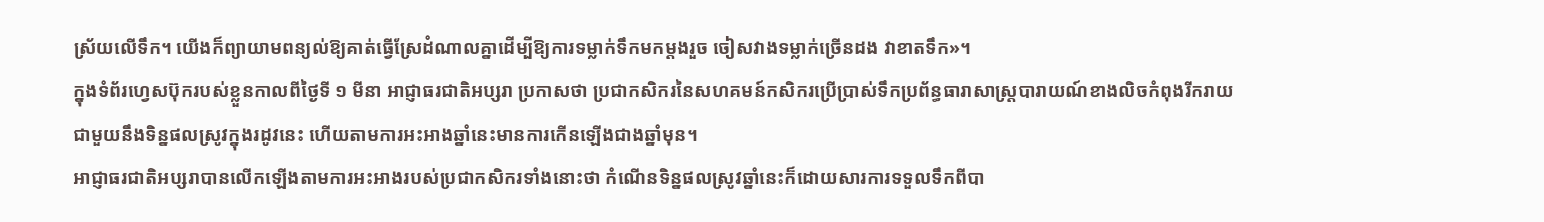ស្រ័យលើទឹក។ យើងក៏ព្យាយាមពន្យល់ឱ្យគាត់ធ្វើស្រែដំណាលគ្នាដើម្បីឱ្យការទម្លាក់ទឹកមកម្ដងរួច ចៀសវាងទម្លាក់ច្រើនដង វាខាតទឹក»។
ក្នុងទំព័រហ្វេសប៊ុករបស់ខ្លួនកាលពីថ្ងៃទី ១ មីនា អាជ្ញាធរជាតិអប្សរា ប្រកាសថា ប្រជាកសិករនៃសហគមន៍កសិករប្រើប្រាស់ទឹកប្រព័ន្ធធារាសាស្ដ្របារាយណ៍ខាងលិចកំពុងរីករាយជាមួយនឹងទិន្នផលស្រូវក្នុងរដូវនេះ ហើយតាមការអះអាងឆ្នាំនេះមានការកើនឡើងជាងឆ្នាំមុន។
អាជ្ញាធរជាតិអប្សរាបានលើកឡើងតាមការអះអាងរបស់ប្រជាកសិករទាំងនោះថា កំណើនទិន្នផលស្រូវឆ្នាំនេះក៏ដោយសារការទទួលទឹកពីបា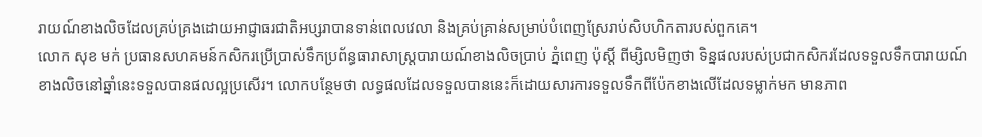រាយណ៍ខាងលិចដែលគ្រប់គ្រងដោយអាជ្ញាធរជាតិអប្សរាបានទាន់ពេលវេលា និងគ្រប់គ្រាន់សម្រាប់បំពេញស្រែរាប់សិបហិកតារបស់ពួកគេ។
លោក សុខ មក់ ប្រធានសហគមន៍កសិករប្រើប្រាស់ទឹកប្រព័ន្ធធារាសាស្ដ្របារាយណ៍ខាងលិចប្រាប់ ភ្នំពេញ ប៉ុស្តិ៍ ពីម្សិលមិញថា ទិន្នផលរបស់ប្រជាកសិករដែលទទួលទឹកបារាយណ៍ខាងលិចនៅឆ្នាំនេះទទួលបានផលល្អប្រសើរ។ លោកបន្ថែមថា លទ្ធផលដែលទទួលបាននេះក៏ដោយសារការទទួលទឹកពីប៉ែកខាងលើដែលទម្លាក់មក មានភាព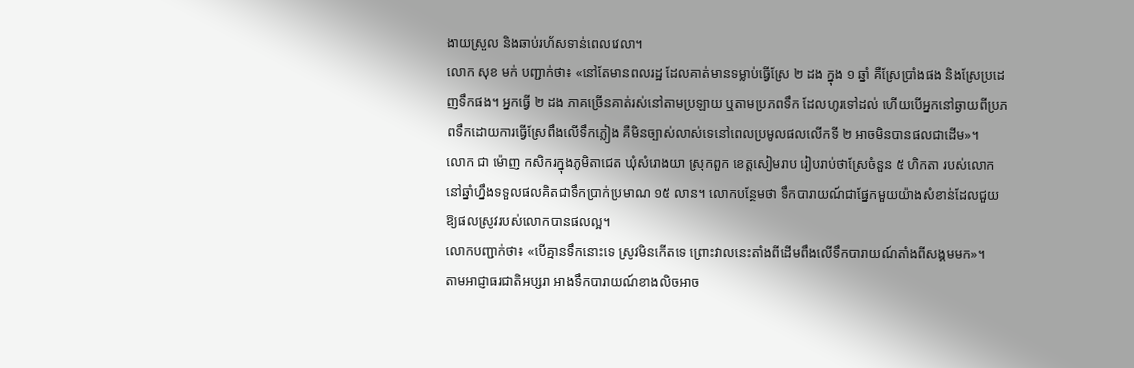ងាយស្រួល និងឆាប់រហ័សទាន់ពេលវេលា។
លោក សុខ មក់ បញ្ជាក់ថា៖ «នៅតែមានពលរដ្ឋ ដែលគាត់មានទម្លាប់ធ្វើស្រែ ២ ដង ក្នុង ១ ឆ្នាំ គឺស្រែប្រាំងផង និងស្រែប្រដេញទឹកផង។ អ្នកធ្វើ ២ ដង ភាគច្រើនគាត់រស់នៅតាមប្រឡាយ ឬតាមប្រភពទឹក ដែលហូរទៅដល់ ហើយបើអ្នកនៅឆ្ងាយពីប្រភពទឹកដោយការធ្វើស្រែពឹងលើទឹកភ្លៀង គឺមិនច្បាស់លាស់ទេនៅពេលប្រមូលផលលើកទី ២ អាចមិនបានផលជាដើម»។
លោក ជា ម៉ោញ កសិករក្នុងភូមិតាជេត ឃុំសំរោងយា ស្រុកពួក ខេត្តសៀមរាប រៀបរាប់ថាស្រែចំនួន ៥ ហិកតា របស់លោកនៅឆ្នាំហ្នឹងទទួលផលគិតជាទឹកប្រាក់ប្រមាណ ១៥ លាន។ លោកបន្ថែមថា ទឹកបារាយណ៍ជាផ្នែកមួយយ៉ាងសំខាន់ដែលជួយឱ្យផលស្រូវរបស់លោកបានផលល្អ។
លោកបញ្ជាក់ថា៖ «បើគ្មានទឹកនោះទេ ស្រូវមិនកើតទេ ព្រោះវាលនេះតាំងពីដើមពឹងលើទឹកបារាយណ៍តាំងពីសង្គមមក»។
តាមអាជ្ញាធរជាតិអប្សរា អាងទឹកបារាយណ៍ខាងលិចអាច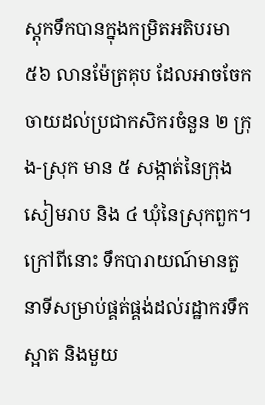ស្ដុកទឹកបានក្នុងកម្រិតអតិបរមា ៥៦ លានម៉ែត្រគុប ដែលអាចចែកចាយដល់ប្រជាកសិករចំនួន ២ ក្រុង-ស្រុក មាន ៥ សង្កាត់នៃក្រុងសៀមរាប និង ៤ ឃុំនៃស្រុកពួក។ ក្រៅពីនោះ ទឹកបារាយណ៍មានតួនាទីសម្រាប់ផ្គត់ផ្គង់ដល់រដ្ឋាករទឹកស្អាត និងមួយ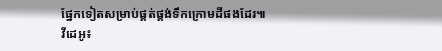ផ្នែកទៀតសម្រាប់ផ្គត់ផ្គង់ទឹកក្រោមដីផងដែរ៕
វីដេអូ៖